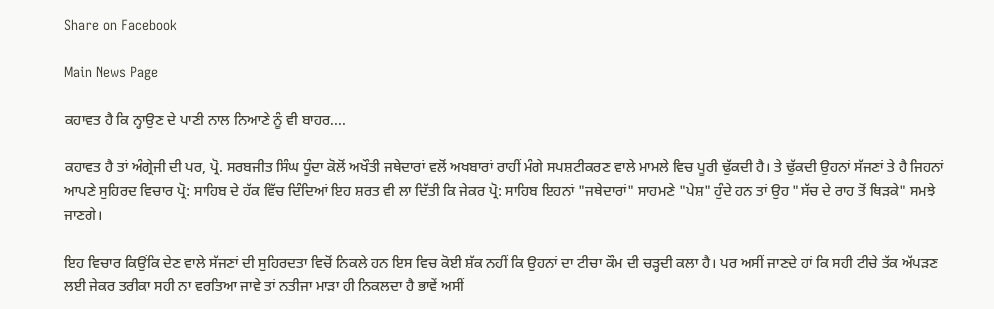Share on Facebook

Main News Page

ਕਹਾਵਤ ਹੈ ਕਿ ਨ੍ਹਾਉਣ ਦੇ ਪਾਣੀ ਨਾਲ ਨਿਆਣੇ ਨੂੰ ਵੀ ਬਾਹਰ....

ਕਹਾਵਤ ਹੈ ਤਾਂ ਅੰਗ੍ਰੇਜੀ ਦੀ ਪਰ, ਪ੍ਰੋ. ਸਰਬਜੀਤ ਸਿੰਘ ਧੂੰਦਾ ਕੋਲੋਂ ਅਖੌਤੀ ਜਥੇਦਾਰਾਂ ਵਲੋਂ ਅਖਬਾਰਾਂ ਰਾਹੀਂ ਮੰਗੇ ਸਪਸ਼ਟੀਕਰਣ ਵਾਲੇ ਮਾਮਲੇ ਵਿਚ ਪੂਰੀ ਢੁੱਕਦੀ ਹੈ। ਤੇ ਢੁੱਕਦੀ ਉਹਨਾਂ ਸੱਜਣਾਂ ਤੇ ਹੈ ਜਿਹਨਾਂ ਆਪਣੇ ਸੁਹਿਰਦ ਵਿਚਾਰ ਪ੍ਰੋ: ਸਾਹਿਬ ਦੇ ਹੱਕ ਵਿੱਚ ਦਿੰਦਿਆਂ ਇਹ ਸ਼ਰਤ ਵੀ ਲਾ ਦਿੱਤੀ ਕਿ ਜੇਕਰ ਪ੍ਰੋ: ਸਾਹਿਬ ਇਹਨਾਂ "ਜਥੇਦਾਰਾਂ" ਸਾਹਮਣੇ "ਪੇਸ਼" ਹੁੰਦੇ ਹਨ ਤਾਂ ਉਹ "ਸੱਚ ਦੇ ਰਾਹ ਤੋਂ ਥਿੜਕੇ" ਸਮਝੇ ਜਾਣਗੇ।

ਇਹ ਵਿਚਾਰ ਕਿਉਂਕਿ ਦੇਣ ਵਾਲੇ ਸੱਜਣਾਂ ਦੀ ਸੁਹਿਰਦਤਾ ਵਿਚੋਂ ਨਿਕਲੇ ਹਨ ਇਸ ਵਿਚ ਕੋਈ ਸ਼ੱਕ ਨਹੀਂ ਕਿ ਉਹਨਾਂ ਦਾ ਟੀਚਾ ਕੌਮ ਦੀ ਚੜ੍ਹਦੀ ਕਲਾ ਹੈ। ਪਰ ਅਸੀਂ ਜਾਣਦੇ ਹਾਂ ਕਿ ਸਹੀ ਟੀਚੇ ਤੱਕ ਅੱਪੜਣ ਲਈ ਜੇਕਰ ਤਰੀਕਾ ਸਹੀ ਨਾ ਵਰਤਿਆ ਜਾਵੇ ਤਾਂ ਨਤੀਜਾ ਮਾੜਾ ਹੀ ਨਿਕਲਦਾ ਹੈ ਭਾਵੇਂ ਅਸੀਂ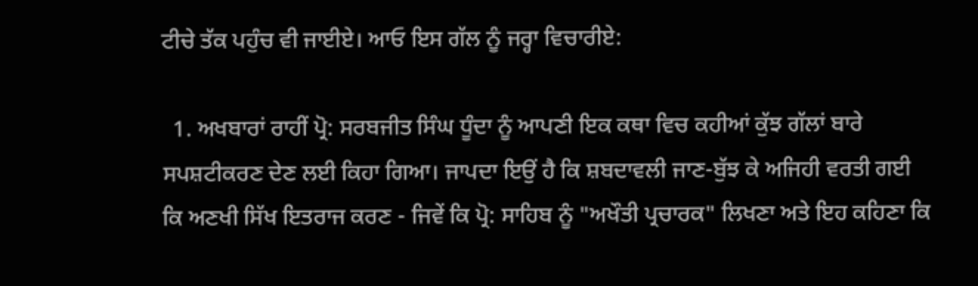ਟੀਚੇ ਤੱਕ ਪਹੁੰਚ ਵੀ ਜਾਈਏ। ਆਓ ਇਸ ਗੱਲ ਨੂੰ ਜਰ੍ਹਾ ਵਿਚਾਰੀਏ:

  1. ਅਖਬਾਰਾਂ ਰਾਹੀਂ ਪ੍ਰੋ: ਸਰਬਜੀਤ ਸਿੰਘ ਧੂੰਦਾ ਨੂੰ ਆਪਣੀ ਇਕ ਕਥਾ ਵਿਚ ਕਹੀਆਂ ਕੁੱਝ ਗੱਲਾਂ ਬਾਰੇ ਸਪਸ਼ਟੀਕਰਣ ਦੇਣ ਲਈ ਕਿਹਾ ਗਿਆ। ਜਾਪਦਾ ਇਉਂ ਹੈ ਕਿ ਸ਼ਬਦਾਵਲੀ ਜਾਣ-ਬੁੱਝ ਕੇ ਅਜਿਹੀ ਵਰਤੀ ਗਈ ਕਿ ਅਣਖੀ ਸਿੱਖ ਇਤਰਾਜ ਕਰਣ - ਜਿਵੇਂ ਕਿ ਪ੍ਰੋ: ਸਾਹਿਬ ਨੂੰ "ਅਖੌਤੀ ਪ੍ਰਚਾਰਕ" ਲਿਖਣਾ ਅਤੇ ਇਹ ਕਹਿਣਾ ਕਿ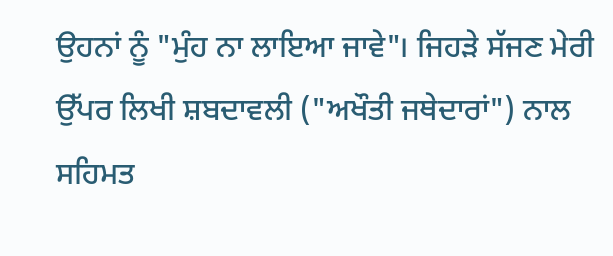ਉਹਨਾਂ ਨੂੰ "ਮੁੰਹ ਨਾ ਲਾਇਆ ਜਾਵੇ"। ਜਿਹੜੇ ਸੱਜਣ ਮੇਰੀ ਉੱਪਰ ਲਿਖੀ ਸ਼ਬਦਾਵਲੀ ("ਅਖੌਤੀ ਜਥੇਦਾਰਾਂ") ਨਾਲ ਸਹਿਮਤ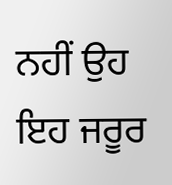ਨਹੀਂ ਉਹ ਇਹ ਜਰੂਰ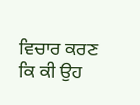ਵਿਚਾਰ ਕਰਣ ਕਿ ਕੀ ਉਹ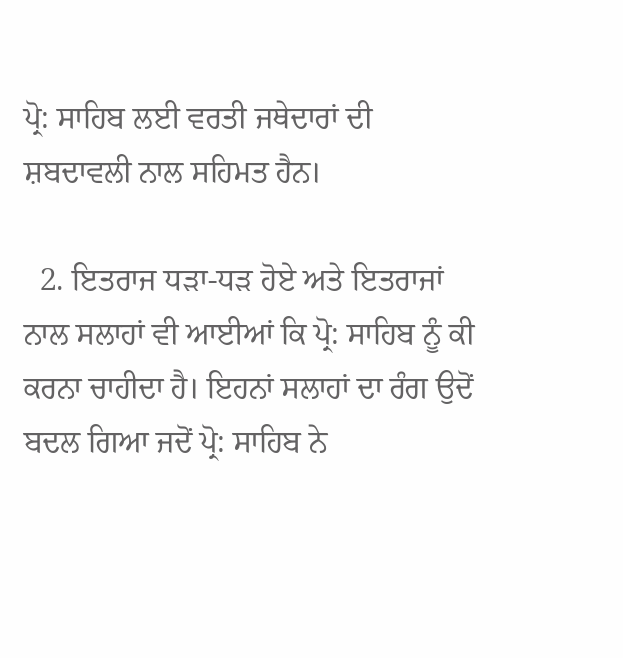ਪ੍ਰੋ: ਸਾਹਿਬ ਲਈ ਵਰਤੀ ਜਥੇਦਾਰਾਂ ਦੀ ਸ਼ਬਦਾਵਲੀ ਨਾਲ ਸਹਿਮਤ ਹੈਨ।

  2. ਇਤਰਾਜ ਧੜਾ-ਧੜ ਹੋਏ ਅਤੇ ਇਤਰਾਜਾਂ ਨਾਲ ਸਲਾਹਾਂ ਵੀ ਆਈਆਂ ਕਿ ਪ੍ਰੋ: ਸਾਹਿਬ ਨੂੰ ਕੀ ਕਰਨਾ ਚਾਹੀਦਾ ਹੈ। ਇਹਨਾਂ ਸਲਾਹਾਂ ਦਾ ਰੰਗ ਉਦੋਂ ਬਦਲ ਗਿਆ ਜਦੋਂ ਪ੍ਰੋ: ਸਾਹਿਬ ਨੇ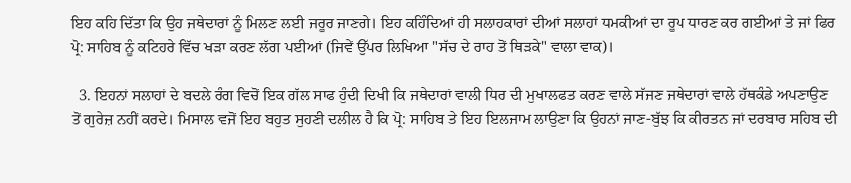ਇਹ ਕਹਿ ਦਿੱਤਾ ਕਿ ਉਹ ਜਥੇਦਾਰਾਂ ਨੂੰ ਮਿਲਣ ਲਈ ਜਰੂਰ ਜਾਣਗੇ। ਇਹ ਕਹਿੰਦਿਆਂ ਹੀ ਸਲਾਹਕਾਰਾਂ ਦੀਆਂ ਸਲਾਹਾਂ ਧਮਕੀਆਂ ਦਾ ਰੂਪ ਧਾਰਣ ਕਰ ਗਈਆਂ ਤੇ ਜਾਂ ਫਿਰ ਪ੍ਰੋ: ਸਾਹਿਬ ਨੂੰ ਕਟਿਹਰੇ ਵਿੱਚ ਖੜਾ ਕਰਣ ਲੱਗ ਪਈਆਂ (ਜਿਵੇਂ ਉੱਪਰ ਲਿਖਿਆ "ਸੱਚ ਦੇ ਰਾਹ ਤੋਂ ਥਿੜਕੇ" ਵਾਲਾ ਵਾਕ)।

  3. ਇਹਨਾਂ ਸਲਾਹਾਂ ਦੇ ਬਦਲੇ ਰੰਗ ਵਿਚੋਂ ਇਕ ਗੱਲ ਸਾਫ ਹੁੰਦੀ ਦਿਖੀ ਕਿ ਜਥੇਦਾਰਾਂ ਵਾਲੀ ਧਿਰ ਦੀ ਮੁਖਾਲਫਤ ਕਰਣ ਵਾਲੇ ਸੱਜਣ ਜਥੇਦਾਰਾਂ ਵਾਲੇ ਹੱਥਕੰਡੇ ਅਪਣਾਉਣ ਤੋਂ ਗੁਰੇਜ਼ ਨਹੀਂ ਕਰਦੇ। ਮਿਸਾਲ ਵਜੋਂ ਇਹ ਬਹੁਤ ਸੁਹਣੀ ਦਲੀਲ ਹੈ ਕਿ ਪ੍ਰੋ: ਸਾਹਿਬ ਤੇ ਇਹ ਇਲਜਾਮ ਲਾਉਣਾ ਕਿ ਉਹਨਾਂ ਜਾਣ-ਬੁੱਝ ਕਿ ਕੀਰਤਨ ਜਾਂ ਦਰਬਾਰ ਸਹਿਬ ਦੀ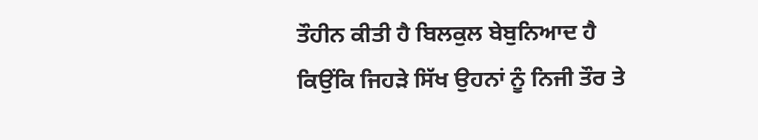ਤੌਹੀਨ ਕੀਤੀ ਹੈ ਬਿਲਕੁਲ ਬੇਬੁਨਿਆਦ ਹੈ ਕਿਉਂਕਿ ਜਿਹੜੇ ਸਿੱਖ ਉਹਨਾਂ ਨੂੰ ਨਿਜੀ ਤੌਰ ਤੇ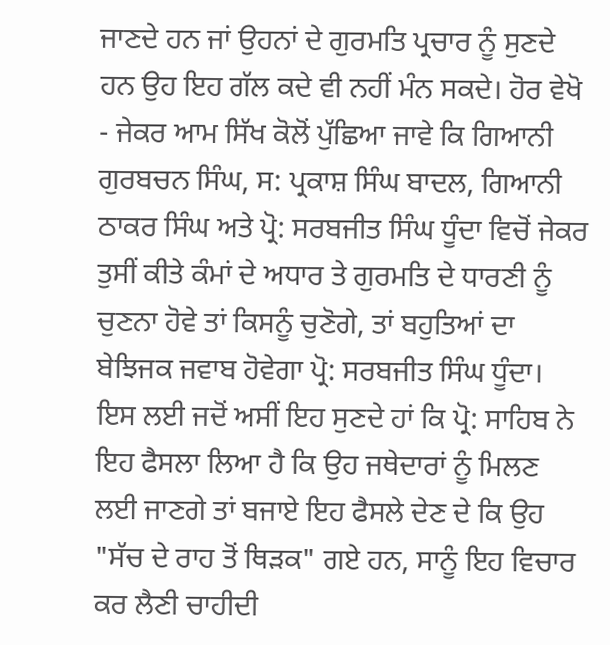ਜਾਣਦੇ ਹਨ ਜਾਂ ਉਹਨਾਂ ਦੇ ਗੁਰਮਤਿ ਪ੍ਰਚਾਰ ਨੂੰ ਸੁਣਦੇ ਹਨ ਉਹ ਇਹ ਗੱਲ ਕਦੇ ਵੀ ਨਹੀਂ ਮੰਨ ਸਕਦੇ। ਹੋਰ ਵੇਖੋ - ਜੇਕਰ ਆਮ ਸਿੱਖ ਕੋਲੋਂ ਪੁੱਛਿਆ ਜਾਵੇ ਕਿ ਗਿਆਨੀ ਗੁਰਬਚਨ ਸਿੰਘ, ਸ: ਪ੍ਰਕਾਸ਼ ਸਿੰਘ ਬਾਦਲ, ਗਿਆਨੀ ਠਾਕਰ ਸਿੰਘ ਅਤੇ ਪ੍ਰੋ: ਸਰਬਜੀਤ ਸਿੰਘ ਧੂੰਦਾ ਵਿਚੋਂ ਜੇਕਰ ਤੁਸੀਂ ਕੀਤੇ ਕੰਮਾਂ ਦੇ ਅਧਾਰ ਤੇ ਗੁਰਮਤਿ ਦੇ ਧਾਰਣੀ ਨੂੰ ਚੁਣਨਾ ਹੋਵੇ ਤਾਂ ਕਿਸਨੂੰ ਚੁਣੋਗੇ, ਤਾਂ ਬਹੁਤਿਆਂ ਦਾ ਬੇਝਿਜਕ ਜਵਾਬ ਹੋਵੇਗਾ ਪ੍ਰੋ: ਸਰਬਜੀਤ ਸਿੰਘ ਧੂੰਦਾ। ਇਸ ਲਈ ਜਦੋਂ ਅਸੀਂ ਇਹ ਸੁਣਦੇ ਹਾਂ ਕਿ ਪ੍ਰੋ: ਸਾਹਿਬ ਨੇ ਇਹ ਫੈਸਲਾ ਲਿਆ ਹੈ ਕਿ ਉਹ ਜਥੇਦਾਰਾਂ ਨੂੰ ਮਿਲਣ ਲਈ ਜਾਣਗੇ ਤਾਂ ਬਜਾਏ ਇਹ ਫੈਸਲੇ ਦੇਣ ਦੇ ਕਿ ਉਹ "ਸੱਚ ਦੇ ਰਾਹ ਤੋਂ ਥਿੜਕ" ਗਏ ਹਨ, ਸਾਨੂੰ ਇਹ ਵਿਚਾਰ ਕਰ ਲੈਣੀ ਚਾਹੀਦੀ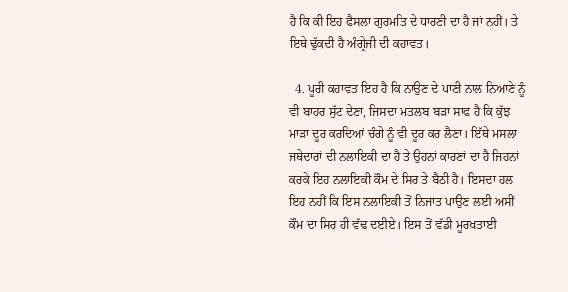ਹੈ ਕਿ ਕੀ ਇਹ ਫੈਸਲਾ ਗੁਰਮਤਿ ਦੇ ਧਾਰਣੀ ਦਾ ਹੈ ਜਾਂ ਨਹੀਂ। ਤੇ ਇਥੇ ਢੁੱਕਦੀ ਹੈ ਅੰਗ੍ਰੇਜੀ ਦੀ ਕਹਾਵਤ।

  4. ਪੂਰੀ ਕਹਾਵਤ ਇਹ ਹੈ ਕਿ ਨਾਉਣ ਦੇ ਪਾਣੀ ਨਾਲ ਨਿਆਣੇ ਨੂੰ ਵੀ ਬਾਹਰ ਸੁੱਟ ਦੇਣਾ, ਜਿਸਦਾ ਮਤਲਬ ਬੜਾ ਸਾਫ ਹੈ ਕਿ ਕੁੱਝ ਮਾੜਾ ਦੂਰ ਕਰਦਿਆਂ ਚੰਗੇ ਨੂੰ ਵੀ ਦੂਰ ਕਰ ਲੈਣਾ। ਇੱਥੇ ਮਸਲਾ ਜਥੇਦਾਰਾਂ ਦੀ ਨਲਾਇਕੀ ਦਾ ਹੈ ਤੇ ਉਹਨਾਂ ਕਾਰਣਾਂ ਦਾ ਹੈ ਜਿਹਨਾਂ ਕਰਕੇ ਇਹ ਨਲਾਇਕੀ ਕੌਮ ਦੇ ਸਿਰ ਤੇ ਬੈਠੀ ਹੈ। ਇਸਦਾ ਹਲ ਇਹ ਨਹੀਂ ਕਿ ਇਸ ਨਲਾਇਕੀ ਤੋਂ ਨਿਜਾਤ ਪਾਉਣ ਲਈ ਅਸੀਂ ਕੌਮ ਦਾ ਸਿਰ ਹੀ ਵੱਢ ਦਈਏ। ਇਸ ਤੋਂ ਵੱਡੀ ਮੂਰਖਤਾਈ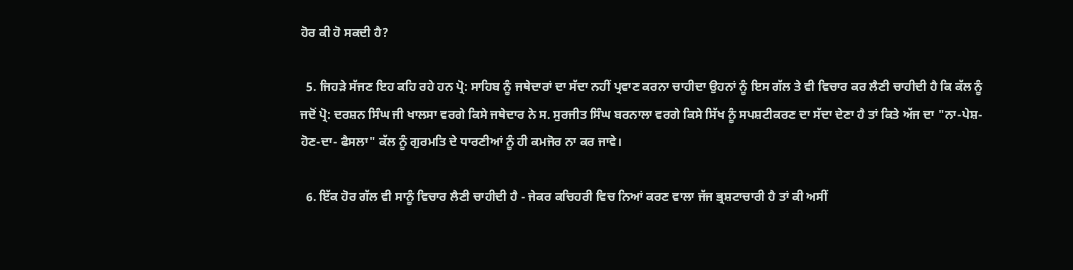ਹੋਰ ਕੀ ਹੋ ਸਕਦੀ ਹੈ?

  5. ਜਿਹੜੇ ਸੱਜਣ ਇਹ ਕਹਿ ਰਹੇ ਹਨ ਪ੍ਰੋ: ਸਾਹਿਬ ਨੂੰ ਜਥੇਦਾਰਾਂ ਦਾ ਸੱਦਾ ਨਹੀਂ ਪ੍ਰਵਾਣ ਕਰਨਾ ਚਾਹੀਦਾ ਉਹਨਾਂ ਨੂੰ ਇਸ ਗੱਲ ਤੇ ਵੀ ਵਿਚਾਰ ਕਰ ਲੈਣੀ ਚਾਹੀਦੀ ਹੈ ਕਿ ਕੱਲ ਨੂੰ ਜਦੋਂ ਪ੍ਰੋ: ਦਰਸ਼ਨ ਸਿੰਘ ਜੀ ਖਾਲਸਾ ਵਰਗੇ ਕਿਸੇ ਜਥੇਦਾਰ ਨੇ ਸ. ਸੁਰਜੀਤ ਸਿੰਘ ਬਰਨਾਲਾ ਵਰਗੇ ਕਿਸੇ ਸਿੱਖ ਨੂੰ ਸਪਸ਼ਟੀਕਰਣ ਦਾ ਸੱਦਾ ਦੇਣਾ ਹੈ ਤਾਂ ਕਿਤੇ ਅੱਜ ਦਾ "ਨਾ-ਪੇਸ਼-ਹੋਣ-ਦਾ- ਫੈਸਲਾ" ਕੱਲ ਨੂੰ ਗੁਰਮਤਿ ਦੇ ਧਾਰਣੀਆਂ ਨੂੰ ਹੀ ਕਮਜੋਰ ਨਾ ਕਰ ਜਾਵੇ।

  6. ਇੱਕ ਹੋਰ ਗੱਲ ਵੀ ਸਾਨੂੰ ਵਿਚਾਰ ਲੈਣੀ ਚਾਹੀਦੀ ਹੈ - ਜੇਕਰ ਕਚਿਹਰੀ ਵਿਚ ਨਿਆਂ ਕਰਣ ਵਾਲਾ ਜੱਜ ਭ੍ਰਸ਼ਟਾਚਾਰੀ ਹੈ ਤਾਂ ਕੀ ਅਸੀਂ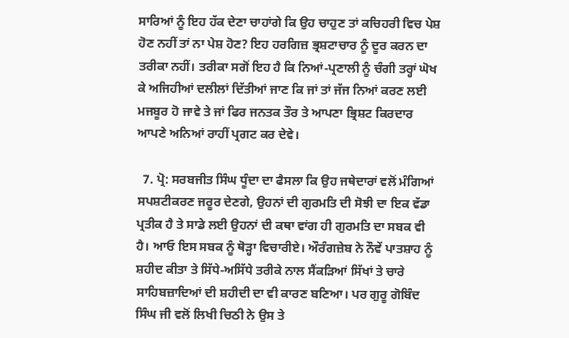ਸਾਰਿਆਂ ਨੂੰ ਇਹ ਹੱਕ ਦੇਣਾ ਚਾਹਾਂਗੇ ਕਿ ਉਹ ਚਾਹੁਣ ਤਾਂ ਕਚਿਹਰੀ ਵਿਚ ਪੇਸ਼ ਹੋਣ ਨਹੀਂ ਤਾਂ ਨਾ ਪੇਸ਼ ਹੋਣ? ਇਹ ਹਰਗਿਜ਼ ਭ੍ਰਸ਼ਟਾਚਾਰ ਨੂੰ ਦੂਰ ਕਰਨ ਦਾ ਤਰੀਕਾ ਨਹੀਂ। ਤਰੀਕਾ ਸਗੋਂ ਇਹ ਹੈ ਕਿ ਨਿਆਂ-ਪ੍ਰਣਾਲੀ ਨੂੰ ਚੰਗੀ ਤਰ੍ਹਾਂ ਘੋਖ ਕੇ ਅਜਿਹੀਆਂ ਦਲੀਲਾਂ ਦਿੱਤੀਆਂ ਜਾਣ ਕਿ ਜਾਂ ਤਾਂ ਜੱਜ ਨਿਆਂ ਕਰਣ ਲਈ ਮਜਬੂਰ ਹੋ ਜਾਵੇ ਤੇ ਜਾਂ ਫਿਰ ਜਨਤਕ ਤੌਰ ਤੇ ਆਪਣਾ ਭ੍ਰਿਸ਼ਟ ਕਿਰਦਾਰ ਆਪਣੇ ਅਨਿਆਂ ਰਾਹੀਂ ਪ੍ਰਗਟ ਕਰ ਦੇਵੇ।

  7. ਪ੍ਰੋ: ਸਰਬਜੀਤ ਸਿੰਘ ਧੂੰਦਾ ਦਾ ਫੈਸਲਾ ਕਿ ਉਹ ਜਥੇਦਾਰਾਂ ਵਲੋਂ ਮੰਗਿਆਂ ਸਪਸ਼ਟੀਕਰਣ ਜਰੂਰ ਦੇਣਗੇ, ਉਹਨਾਂ ਦੀ ਗੁਰਮਤਿ ਦੀ ਸੋਝੀ ਦਾ ਇਕ ਵੱਡਾ ਪ੍ਰਤੀਕ ਹੈ ਤੇ ਸਾਡੇ ਲਈ ਉਹਨਾਂ ਦੀ ਕਥਾ ਵਾਂਗ ਹੀ ਗੁਰਮਤਿ ਦਾ ਸਬਕ ਵੀ ਹੈ। ਆਓ ਇਸ ਸਬਕ ਨੂੰ ਥੋੜ੍ਹਾ ਵਿਚਾਰੀਏ। ਔਰੰਗਜ਼ੇਬ ਨੇ ਨੌਵੇਂ ਪਾਤਸ਼ਾਹ ਨੂੰ ਸ਼ਹੀਦ ਕੀਤਾ ਤੇ ਸਿੱਧੇ-ਅਸਿੱਧੇ ਤਰੀਕੇ ਨਾਲ ਸੈਂਕੜਿਆਂ ਸਿੱਖਾਂ ਤੇ ਚਾਰੇ ਸਾਹਿਬਜ਼ਾਦਿਆਂ ਦੀ ਸ਼ਹੀਦੀ ਦਾ ਵੀ ਕਾਰਣ ਬਣਿਆ। ਪਰ ਗੁਰੂ ਗੋਬਿੰਦ ਸਿੰਘ ਜੀ ਵਲੋਂ ਲਿਖੀ ਚਿਠੀ ਨੇ ਉਸ ਤੇ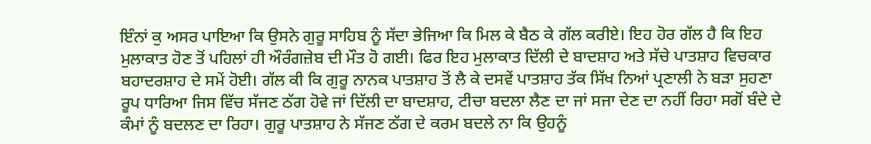ਇੰਨਾਂ ਕੁ ਅਸਰ ਪਾਇਆ ਕਿ ਉਸਨੇ ਗੁਰੂ ਸਾਹਿਬ ਨੂੰ ਸੱਦਾ ਭੇਜਿਆ ਕਿ ਮਿਲ ਕੇ ਬੈਠ ਕੇ ਗੱਲ ਕਰੀਏ। ਇਹ ਹੋਰ ਗੱਲ ਹੈ ਕਿ ਇਹ ਮੁਲਾਕਾਤ ਹੋਣ ਤੋਂ ਪਹਿਲਾਂ ਹੀ ਔਰੰਗਜ਼ੇਬ ਦੀ ਮੌਤ ਹੋ ਗਈ। ਫਿਰ ਇਹ ਮੁਲਾਕਾਤ ਦਿੱਲੀ ਦੇ ਬਾਦਸ਼ਾਹ ਅਤੇ ਸੱਚੇ ਪਾਤਸ਼ਾਹ ਵਿਚਕਾਰ ਬਹਾਦਰਸ਼ਾਹ ਦੇ ਸਮੇਂ ਹੋਈ। ਗੱਲ ਕੀ ਕਿ ਗੁਰੂ ਨਾਨਕ ਪਾਤਸ਼ਾਹ ਤੋਂ ਲੈ ਕੇ ਦਸਵੇਂ ਪਾਤਸ਼ਾਹ ਤੱਕ ਸਿੱਖ ਨਿਆਂ ਪ੍ਰਣਾਲੀ ਨੇ ਬੜਾ ਸੁਹਣਾ ਰੂਪ ਧਾਰਿਆ ਜਿਸ ਵਿੱਚ ਸੱਜਣ ਠੱਗ ਹੋਵੇ ਜਾਂ ਦਿੱਲੀ ਦਾ ਬਾਦਸ਼ਾਹ, ਟੀਚਾ ਬਦਲਾ ਲੈਣ ਦਾ ਜਾਂ ਸਜਾ ਦੇਣ ਦਾ ਨਹੀਂ ਰਿਹਾ ਸਗੋਂ ਬੰਦੇ ਦੇ ਕੰਮਾਂ ਨੂੰ ਬਦਲਣ ਦਾ ਰਿਹਾ। ਗੁਰੂ ਪਾਤਸ਼ਾਹ ਨੇ ਸੱਜਣ ਠੱਗ ਦੇ ਕਰਮ ਬਦਲੇ ਨਾ ਕਿ ਉਹਨੂੰ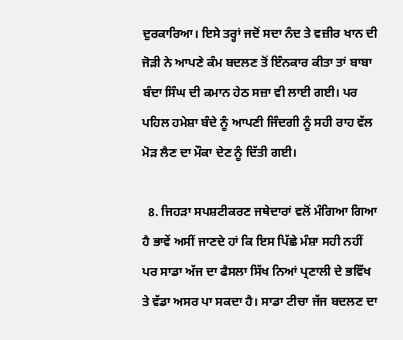ਦੁਰਕਾਰਿਆ। ਇਸੇ ਤਰ੍ਹਾਂ ਜਦੋਂ ਸਦਾ ਨੰਦ ਤੇ ਵਜ਼ੀਰ ਖਾਨ ਦੀ ਜੋੜੀ ਨੇ ਆਪਣੇ ਕੰਮ ਬਦਲਣ ਤੋਂ ਇੰਨਕਾਰ ਕੀਤਾ ਤਾਂ ਬਾਬਾ ਬੰਦਾ ਸਿੰਘ ਦੀ ਕਮਾਨ ਹੇਠ ਸਜ਼ਾ ਵੀ ਲਾਈ ਗਈ। ਪਰ ਪਹਿਲ ਹਮੇਸ਼ਾ ਬੰਦੇ ਨੂੰ ਆਪਣੀ ਜਿੰਦਗੀ ਨੂੰ ਸਹੀ ਰਾਹ ਵੱਲ ਮੋੜ ਲੈਣ ਦਾ ਮੌਕਾ ਦੇਣ ਨੂੰ ਦਿੱਤੀ ਗਈ।

  8. ਜਿਹੜਾ ਸਪਸ਼ਟੀਕਰਣ ਜਥੇਦਾਰਾਂ ਵਲੋਂ ਮੰਗਿਆ ਗਿਆ ਹੈ ਭਾਵੇਂ ਅਸੀਂ ਜਾਣਦੇ ਹਾਂ ਕਿ ਇਸ ਪਿੱਛੇ ਮੰਸ਼ਾ ਸਹੀ ਨਹੀਂ ਪਰ ਸਾਡਾ ਅੱਜ ਦਾ ਫੈਸਲਾ ਸਿੱਖ ਨਿਆਂ ਪ੍ਰਣਾਲੀ ਦੇ ਭਵਿੱਖ ਤੇ ਵੱਡਾ ਅਸਰ ਪਾ ਸਕਦਾ ਹੈ। ਸਾਡਾ ਟੀਚਾ ਜੱਜ ਬਦਲਣ ਦਾ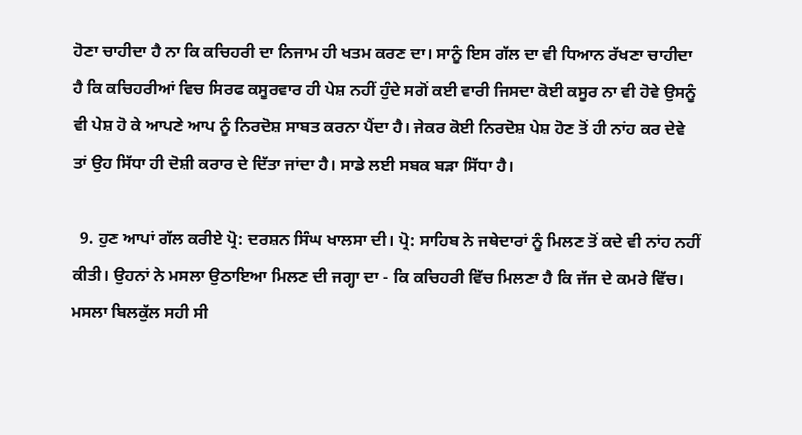ਹੋਣਾ ਚਾਹੀਦਾ ਹੈ ਨਾ ਕਿ ਕਚਿਹਰੀ ਦਾ ਨਿਜਾਮ ਹੀ ਖਤਮ ਕਰਣ ਦਾ। ਸਾਨੂੰ ਇਸ ਗੱਲ ਦਾ ਵੀ ਧਿਆਨ ਰੱਖਣਾ ਚਾਹੀਦਾ ਹੈ ਕਿ ਕਚਿਹਰੀਆਂ ਵਿਚ ਸਿਰਫ ਕਸੂਰਵਾਰ ਹੀ ਪੇਸ਼ ਨਹੀਂ ਹੁੰਦੇ ਸਗੋਂ ਕਈ ਵਾਰੀ ਜਿਸਦਾ ਕੋਈ ਕਸੂਰ ਨਾ ਵੀ ਹੋਵੇ ਉਸਨੂੰ ਵੀ ਪੇਸ਼ ਹੋ ਕੇ ਆਪਣੇ ਆਪ ਨੂੰ ਨਿਰਦੋਸ਼ ਸਾਬਤ ਕਰਨਾ ਪੈਂਦਾ ਹੈ। ਜੇਕਰ ਕੋਈ ਨਿਰਦੋਸ਼ ਪੇਸ਼ ਹੋਣ ਤੋਂ ਹੀ ਨਾਂਹ ਕਰ ਦੇਵੇ ਤਾਂ ਉਹ ਸਿੱਧਾ ਹੀ ਦੋਸ਼ੀ ਕਰਾਰ ਦੇ ਦਿੱਤਾ ਜਾਂਦਾ ਹੈ। ਸਾਡੇ ਲਈ ਸਬਕ ਬੜਾ ਸਿੱਧਾ ਹੈ।

  9. ਹੁਣ ਆਪਾਂ ਗੱਲ ਕਰੀਏ ਪ੍ਰੋ: ਦਰਸ਼ਨ ਸਿੰਘ ਖਾਲਸਾ ਦੀ। ਪ੍ਰੋ: ਸਾਹਿਬ ਨੇ ਜਥੇਦਾਰਾਂ ਨੂੰ ਮਿਲਣ ਤੋਂ ਕਦੇ ਵੀ ਨਾਂਹ ਨਹੀਂ ਕੀਤੀ। ਉਹਨਾਂ ਨੇ ਮਸਲਾ ਉਠਾਇਆ ਮਿਲਣ ਦੀ ਜਗ੍ਹਾ ਦਾ - ਕਿ ਕਚਿਹਰੀ ਵਿੱਚ ਮਿਲਣਾ ਹੈ ਕਿ ਜੱਜ ਦੇ ਕਮਰੇ ਵਿੱਚ। ਮਸਲਾ ਬਿਲਕੁੱਲ ਸਹੀ ਸੀ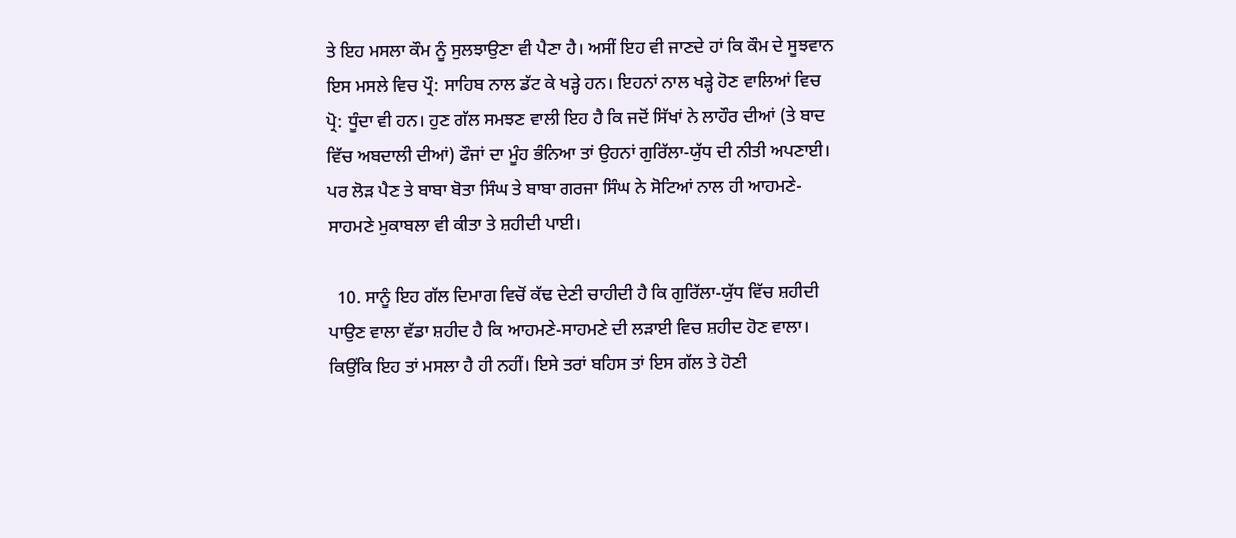ਤੇ ਇਹ ਮਸਲਾ ਕੌਮ ਨੂੰ ਸੁਲਝਾਉਣਾ ਵੀ ਪੈਣਾ ਹੈ। ਅਸੀਂ ਇਹ ਵੀ ਜਾਣਦੇ ਹਾਂ ਕਿ ਕੌਮ ਦੇ ਸੂਝਵਾਨ ਇਸ ਮਸਲੇ ਵਿਚ ਪ੍ਰੌ: ਸਾਹਿਬ ਨਾਲ ਡੱਟ ਕੇ ਖੜ੍ਹੇ ਹਨ। ਇਹਨਾਂ ਨਾਲ ਖੜ੍ਹੇ ਹੋਣ ਵਾਲਿਆਂ ਵਿਚ ਪ੍ਰੋ: ਧੂੰਦਾ ਵੀ ਹਨ। ਹੁਣ ਗੱਲ ਸਮਝਣ ਵਾਲੀ ਇਹ ਹੈ ਕਿ ਜਦੋਂ ਸਿੱਖਾਂ ਨੇ ਲਾਹੌਰ ਦੀਆਂ (ਤੇ ਬਾਦ ਵਿੱਚ ਅਬਦਾਲੀ ਦੀਆਂ) ਫੌਜਾਂ ਦਾ ਮੂੰਹ ਭੰਨਿਆ ਤਾਂ ਉਹਨਾਂ ਗੁਰਿੱਲਾ-ਯੁੱਧ ਦੀ ਨੀਤੀ ਅਪਣਾਈ। ਪਰ ਲੋੜ ਪੈਣ ਤੇ ਬਾਬਾ ਬੋਤਾ ਸਿੰਘ ਤੇ ਬਾਬਾ ਗਰਜਾ ਸਿੰਘ ਨੇ ਸੋਟਿਆਂ ਨਾਲ ਹੀ ਆਹਮਣੇ-ਸਾਹਮਣੇ ਮੁਕਾਬਲਾ ਵੀ ਕੀਤਾ ਤੇ ਸ਼ਹੀਦੀ ਪਾਈ।

  10. ਸਾਨੂੰ ਇਹ ਗੱਲ ਦਿਮਾਗ ਵਿਚੋਂ ਕੱਢ ਦੇਣੀ ਚਾਹੀਦੀ ਹੈ ਕਿ ਗੁਰਿੱਲਾ-ਯੁੱਧ ਵਿੱਚ ਸ਼ਹੀਦੀ ਪਾਉਣ ਵਾਲਾ ਵੱਡਾ ਸ਼ਹੀਦ ਹੈ ਕਿ ਆਹਮਣੇ-ਸਾਹਮਣੇ ਦੀ ਲੜਾਈ ਵਿਚ ਸ਼ਹੀਦ ਹੋਣ ਵਾਲਾ। ਕਿਉਂਕਿ ਇਹ ਤਾਂ ਮਸਲਾ ਹੈ ਹੀ ਨਹੀਂ। ਇਸੇ ਤਰਾਂ ਬਹਿਸ ਤਾਂ ਇਸ ਗੱਲ ਤੇ ਹੋਣੀ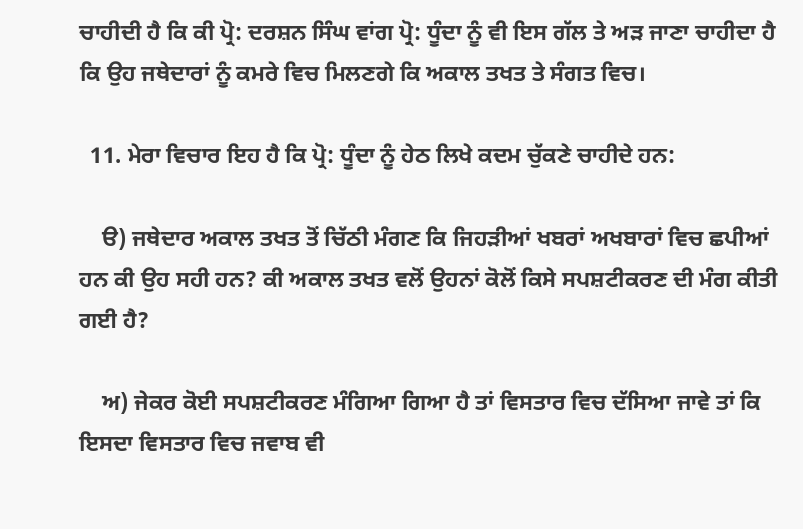ਚਾਹੀਦੀ ਹੈ ਕਿ ਕੀ ਪ੍ਰੋ: ਦਰਸ਼ਨ ਸਿੰਘ ਵਾਂਗ ਪ੍ਰੋ: ਧੂੰਦਾ ਨੂੰ ਵੀ ਇਸ ਗੱਲ ਤੇ ਅੜ ਜਾਣਾ ਚਾਹੀਦਾ ਹੈ ਕਿ ਉਹ ਜਥੇਦਾਰਾਂ ਨੂੰ ਕਮਰੇ ਵਿਚ ਮਿਲਣਗੇ ਕਿ ਅਕਾਲ ਤਖਤ ਤੇ ਸੰਗਤ ਵਿਚ।

  11. ਮੇਰਾ ਵਿਚਾਰ ਇਹ ਹੈ ਕਿ ਪ੍ਰੋ: ਧੂੰਦਾ ਨੂੰ ਹੇਠ ਲਿਖੇ ਕਦਮ ਚੁੱਕਣੇ ਚਾਹੀਦੇ ਹਨ:

    ੳ) ਜਥੇਦਾਰ ਅਕਾਲ ਤਖਤ ਤੋਂ ਚਿੱਠੀ ਮੰਗਣ ਕਿ ਜਿਹੜੀਆਂ ਖਬਰਾਂ ਅਖਬਾਰਾਂ ਵਿਚ ਛਪੀਆਂ ਹਨ ਕੀ ਉਹ ਸਹੀ ਹਨ? ਕੀ ਅਕਾਲ ਤਖਤ ਵਲੋਂ ਉਹਨਾਂ ਕੋਲੋਂ ਕਿਸੇ ਸਪਸ਼ਟੀਕਰਣ ਦੀ ਮੰਗ ਕੀਤੀ ਗਈ ਹੈ?

    ਅ) ਜੇਕਰ ਕੋਈ ਸਪਸ਼ਟੀਕਰਣ ਮੰਗਿਆ ਗਿਆ ਹੈ ਤਾਂ ਵਿਸਤਾਰ ਵਿਚ ਦੱਸਿਆ ਜਾਵੇ ਤਾਂ ਕਿ ਇਸਦਾ ਵਿਸਤਾਰ ਵਿਚ ਜਵਾਬ ਵੀ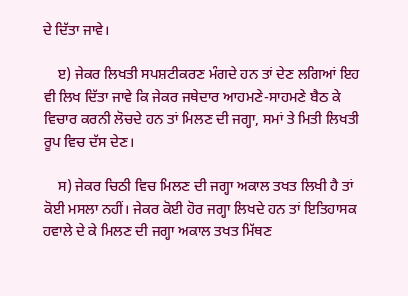ਦੇ ਦਿੱਤਾ ਜਾਵੇ।

    ੲ) ਜੇਕਰ ਲਿਖਤੀ ਸਪਸ਼ਟੀਕਰਣ ਮੰਗਦੇ ਹਨ ਤਾਂ ਦੇਣ ਲਗਿਆਂ ਇਹ ਵੀ ਲਿਖ ਦਿੱਤਾ ਜਾਵੇ ਕਿ ਜੇਕਰ ਜਥੇਦਾਰ ਆਹਮਣੇ-ਸਾਹਮਣੇ ਬੈਠ ਕੇ ਵਿਚਾਰ ਕਰਨੀ ਲੋਚਦੇ ਹਨ ਤਾਂ ਮਿਲਣ ਦੀ ਜਗ੍ਹਾ, ਸਮਾਂ ਤੇ ਮਿਤੀ ਲਿਖਤੀ ਰੂਪ ਵਿਚ ਦੱਸ ਦੇਣ।

    ਸ) ਜੇਕਰ ਚਿਠੀ ਵਿਚ ਮਿਲਣ ਦੀ ਜਗ੍ਹਾ ਅਕਾਲ ਤਖਤ ਲਿਖੀ ਹੈ ਤਾਂ ਕੋਈ ਮਸਲਾ ਨਹੀਂ। ਜੇਕਰ ਕੋਈ ਹੋਰ ਜਗ੍ਹਾ ਲਿਖਦੇ ਹਨ ਤਾਂ ਇਤਿਹਾਸਕ ਹਵਾਲੇ ਦੇ ਕੇ ਮਿਲਣ ਦੀ ਜਗ੍ਹਾ ਅਕਾਲ ਤਖਤ ਮਿੱਥਣ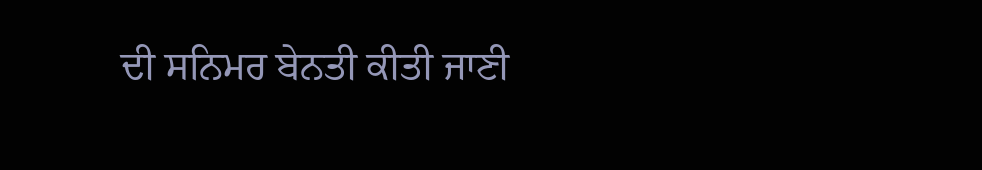ਦੀ ਸਨਿਮਰ ਬੇਨਤੀ ਕੀਤੀ ਜਾਣੀ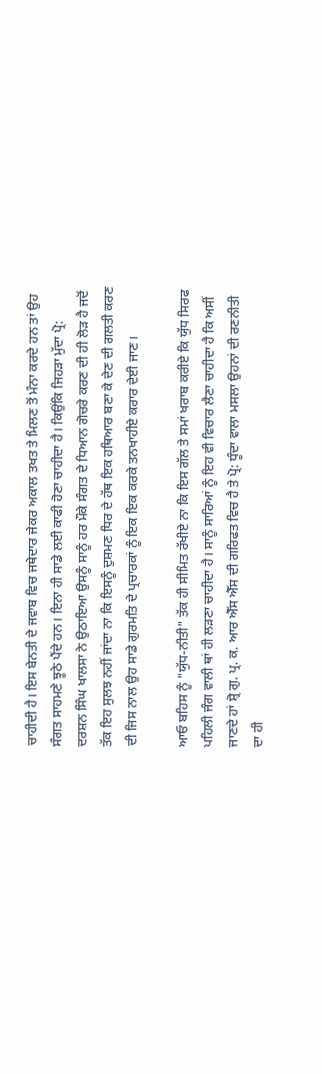ਚਾਹੀਦੀ ਹੈ। ਇਸ ਬੇਨਤੀ ਦੇ ਜਵਾਬ ਵਿਚ ਜਥੇਦਾਰ ਜੇਕਰ ਅਕਾਲ ਤਖਤ ਤੇ ਮਿਲਣ ਤੋਂ ਮੰਨਾ ਕਰਦੇ ਹਨ ਤਾਂ ਉਹ ਸੰਗਤ ਸਾਹਮਣੇ ਝੂਠੇ ਪੈਂਦੇ ਹਨ। ਇਨਾ ਹੀ ਸਾਡੇ ਲਈ ਕਾਫੀ ਹੋਣਾ ਚਾਹੀਦਾ ਹੈ। ਕਿਉਂਕਿ ਜਿਹੜਾ ਮੁੱਦਾ ਪ੍ਰੋ: ਦਰਸ਼ਨ ਸਿੰਘ ਖਾਲਸਾ ਨੇ ਉਠਾਇਆ ਉਸਨੂੰ ਸਾਨੂੰ ਹਰ ਮੌਕੇ ਸੰਗਤ ਦੇ ਧਿਆਨ ਗੋਚਰੇ ਕਰਣ ਦੀ ਹੀ ਲੋੜ ਹੈ ਜਦੋਂ ਤੱਕ ਇਹ ਸੁਲਝ ਨਹੀਂ ਜਾਂਦਾ ਨਾ ਕਿ ਇਸਨੂੰ ਦੁਸ਼ਮਣ ਧਿਰ ਦੇ ਹੱਥ ਇਕ ਹਥਿਆਰ ਬਣਾ ਕੇ ਦੇਣ ਦੀ ਗਲਤੀ ਕਰਣ ਦੀ ਜਿਸ ਨਾਲ ਉਹ ਸਾਡੇ ਗੁਰਮਤਿ ਦੇ ਪ੍ਰਚਾਰਕਾਂ ਨੂੰ ਇਕ ਇਕ ਕਰਕੇ ਤਨਖਾਹੀਏ ਕਰਾਰ ਦੇਈ ਜਾਣ।

ਆਓ ਬਹਿਸ ਨੂੰ "ਯੁੱਧ-ਨੀਤੀ" ਤੱਕ ਹੀ ਸੀਮਿਤ ਰੱਖੀਏ ਨਾ ਕਿ ਇਸ ਗੱਲ ਤੇ ਸਮਾਂ ਖਰਾਬ ਕਰੀਏ ਕਿ ਯੁੱਧ ਸਿਰਫ ਪਹਿਲੀ ਜੰਗ ਵਾਲੀ ਥਾਂ ਹੀ ਲੜਣਾ ਚਾਹੀਦਾ ਹੈ। ਸਾਨੂੰ ਸਾਰਿਆਂ ਨੂੰ ਇਹ ਵੀ ਵਿਚਾਰ ਲੈਣਾ ਚਾਹੀਦਾ ਹੈ ਕਿ ਅਸੀਂ ਜਾਣਦੇ ਹਾਂ ਸ਼੍ਰੋ ਗੁ. ਪ੍ਰ. ਕ. ਆਰ ਐੱਸ ਐੱਸ ਦੀ ਗਰਿਫਤ ਵਿਚ ਹੈ ਤੇ ਪ੍ਰੋ: ਧੂੰਦਾ ਵਾਲਾ ਮਸਲਾ ਉਹਨਾਂ ਦੀ ਰਣਨੀਤੀ ਦਾ ਹੀ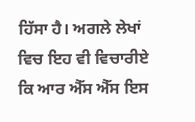ਹਿੱਸਾ ਹੈ। ਅਗਲੇ ਲੇਖਾਂ ਵਿਚ ਇਹ ਵੀ ਵਿਚਾਰੀਏ ਕਿ ਆਰ ਐੱਸ ਐੱਸ ਇਸ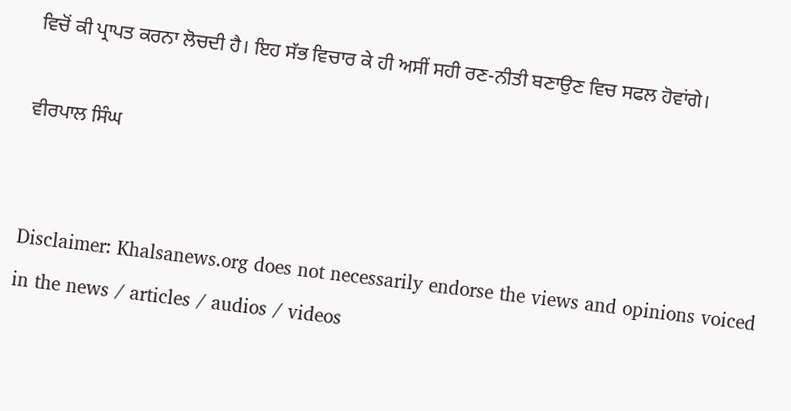ਵਿਚੋਂ ਕੀ ਪ੍ਰਾਪਤ ਕਰਨਾ ਲੋਚਦੀ ਹੈ। ਇਹ ਸੱਭ ਵਿਚਾਰ ਕੇ ਹੀ ਅਸੀਂ ਸਹੀ ਰਣ-ਨੀਤੀ ਬਣਾਉਣ ਵਿਚ ਸਫਲ ਹੋਵਾਂਗੇ।

ਵੀਰਪਾਲ ਸਿੰਘ


Disclaimer: Khalsanews.org does not necessarily endorse the views and opinions voiced in the news / articles / audios / videos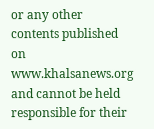or any other contents published on www.khalsanews.org and cannot be held responsible for their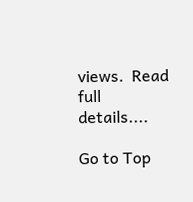views.  Read full details....

Go to Top